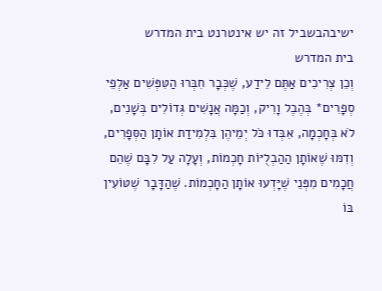ישיבהבשביל זה יש אינטרנט בית המדרש
בית המדרש
וְכֵן צְרִיכִים אַתֶּם לֵידַע, שֶׁכְּבָר חִבְּרוּ הַטִּפְּשִׁים אַלְפֵי סְפָרִים* בְּהֶבֶל וָרִיק, וְכַמָּה אֲנָשִׁים גְּדוֹלִים בְּשָׁנִים, לֹא בְּחָכְמָה, אִבְּדוּ כֹּל יְמֵיהֶן בִּלְמִידַת אוֹתָן הַסְּפָרִים, וְדִמּוּ שֶׁאוֹתָן הַהַבְלֻיּוֹת חָכְמוֹת, וְעָלָה עַל לִבָּם שֶׁהֵם חֲכָמִים מִפְּנֵי שֶׁיָּדְעוּ אוֹתָן הַחָכְמוֹת. שֶׁהַדָּבָר שֶׁטּוֹעִין בּוֹ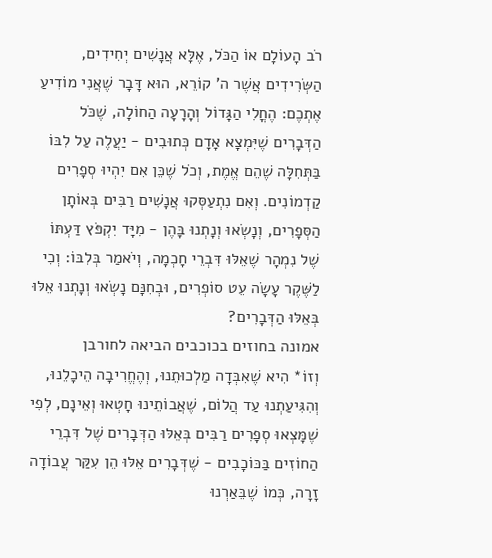רֹב הָעוֹלָם אוֹ הַכֹּל, אֶלָּא אֲנָשִׁים יְחִידִים, הַשְּׂרִידִים אֲשֶׁר ה' קוֹרֵא, הוּא דָּבָר שֶׁאֲנִי מוֹדִיעַ אֶתְכֶם: הֶחֳלִי הַגָּדוֹל וְהָרָעָה הַחוֹלָה, שֶׁכֹּל הַדְּבָרִים שֶׁיִּמְצָא אָדָם כְּתוּבִים - יַעֲלֶה עַל לִבּוֹ בַּתְּחִלָּה שֶׁהֵם אֱמֶת, וְכֹל שֶׁכֵּן אִם יִהְיוּ סְפָרִים קַדְמוֹנִים. וְאִם נִתְעַסְּקוּ אֲנָשִׁים רַבִּים בְּאוֹתָן הַסְּפָרִים, וְנָשְׂאוּ וְנָתְנוּ בָּהֶן - מִיָּד יִקְפֹּץ דַּעְתּוֹ שֶׁל נִמְהָר שֶׁאֵלּוּ דִּבְרֵי חָכְמָה, וְיֹאמַר בְּלִבּוֹ: וְכִי לַשֶּׁקֶר עָשָׂה עֵט סוֹפְרִים, וּבְחִנָּם נָשְׂאוּ וְנָתְנוּ אֵלּוּ בְּאֵלּוּ הַדְּבָרִים?
אמונה בחוזים בכוכבים הביאה לחורבן
וְזוֹ* הִיא שֶׁאִבְּדָה מַלְכוּתֵנוּ, וְהֶחֱרִיבָה הֵיכָלֵנוּ, וְהִגִּיעַתְנוּ עַד הֲלוֹם, שֶׁאֲבוֹתֵינוּ חָטְאוּ וְאֵינָם, לְפִי שֶׁמָּצְאוּ סְפָרִים רַבִּים בְּאֵלּוּ הַדְּבָרִים שֶׁל דִּבְרֵי הַחוֹזִים בַּכּוֹכָבִים - שֶׁדְּבָרִים אֵלּוּ הֵן עִקַּר עֲבוֹדָה זָרָה, כְּמוֹ שֶׁבֵּאַרְנוּ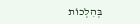בְּהִלְכוֹת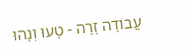עֲבוֹדָה זָרָה - טָעוּ וְנָהוּ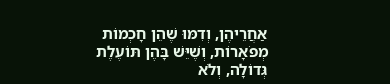אַחֲרֵיהֶן, וְדִמּוּ שֶׁהֵן חָכְמוֹת מְפֹאָרוֹת, וְשֶׁיֵּשׁ בָּהֶן תּוֹעֶלֶת גְּדוֹלָה, וְלֹא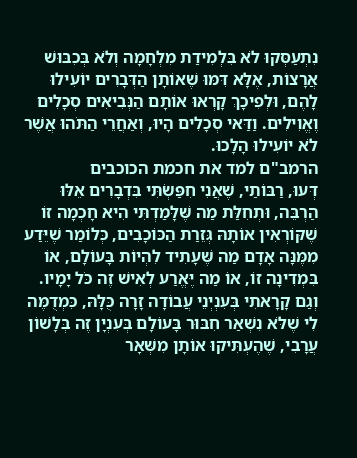נִתְעַסְּקוּ לֹא בִּלְמִידַת מִלְחָמָה וְלֹא בְּכִבּוּשׁ אֲרָצוֹת, אֶלָּא דִּמּוּ שֶׁאוֹתָן הַדְּבָרִים יוֹעִילוּ לָהֶם, וּלְפִיכָךְ קָרְאוּ אוֹתָם הַנְּבִיאִים סְכָלִים וֶאֱוִילִים. וַדַּאי סְכָלִים הָיוּ, וְאַחֲרֵי הַתֹּהוּ אֲשֶׁר לֹא יוֹעִילוּ הָלָכוּ.
הרמב"ם למד את חכמת הכוכבים
דְּעוּ, רַבּוֹתַי, שֶׁאֲנִי חִפַּשְׂתִּי בִּדְבָרִים אֵלּוּ הַרְבֵּה, וּתְחִלַּת מַה שֶּׁלָּמַדְתִּי הִיא חָכְמָה זוֹ שֶׁקּוֹרְאִין אוֹתָהּ גְּזֵרַת הַכּוֹכָבִים, כְּלוֹמַר שֶׁיֵּדַע מִמֶּנָּה אָדָם מַה שֶּׁעָתִיד לִהְיוֹת בָּעוֹלָם, אוֹ בִּמְדִינָה זוֹ, אוֹ מַה יֶּאֱרַע לְאִישׁ זֶה כֹּל יָמָיו. וְגַם קָרָאתִי בְּעִנְיְנֵי עֲבוֹדָה זָרָה כֻּלָּהּ, כִּמְדֻמֶּה לִי שֶׁלֹּא נִשְׁאַר חִבּוּר בָּעוֹלָם בְּעִנְיָן זֶה בְּלָשׁוֹן עֲרָבִי, שֶׁהֶעְתִּיקוּ אוֹתָן מִשְּׁאָר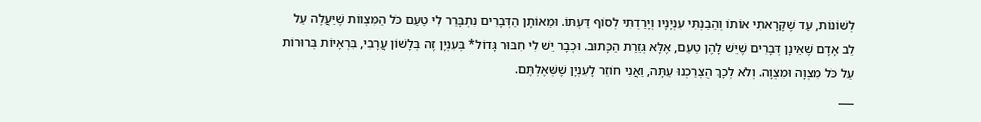לְשׁוֹנוֹת, עַד שֶׁקָּרָאתִי אוֹתוֹ וְהֵבַנְתִּי עִנְיָנָיו וְיָרַדְתִּי לְסוֹף דַּעְתּוֹ. וּמֵאוֹתָן הַדְּבָרִים נִתְבָּרֵר לִי טַעַם כֹּל הַמִּצְווֹת שֶׁיַּעֲלֶה עַל לֵב אָדָם שֶׁאֵינָן דְּבָרִים שֶׁיֵּשׁ לָהֶן טַעַם, אֶלָּא גְּזֵרַת הַכָּתוּב. וּכְבָר יֵשׁ לִי חִבּוּר גָּדוֹל* בְּעִנְיָן זֶה בְּלָשׁוֹן עֲרָבִי, בִּרְאָיוֹת בְּרוּרוֹת עַל כֹּל מִצְוָה וּמִצְוָה. וְלֹא לְכָךְ הֻצְרַכְנוּ עַתָּה, וַאֲנִי חוֹזֵר לָעִנְיָן שֶׁשְּׁאֶלְתֶּם.
___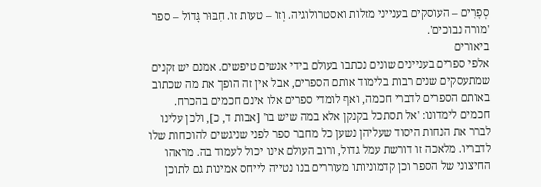סְפָרִים – העוסקים בענייני מזלות ואסטרולוגיה. וְזוֹ – טעות זו. חִבּוּר גָּדוֹל – ספר 'מורה נבוכים'.
ביאורים
אלפי ספרים בעניינים שונים נכתבו בעולם בידי אנשים טיפשים. אמנם יש זקנים שמתעסקים שנים רבות בלימוד אותם הספרים, אבל אין זה הופך את מה שכתוב באותם הספרים לדברי חכמה, ואף לומדי ספרים אלו אינם חכמים בהכרח. חכמים לימדונו: 'אל תסתכל בקנקן אלא במה שיש בו' [אבות ד, כ], ולכן עלינו לברר את הנחות היסוד שעליהן נשען כל מחבר ספר לפני שניגשים להוכחות שלו לדבריו. מלאכה זו דורשת עמל גדול, ורוב העולם אינו יכול לעמוד בה. מראהו החיצוני של הספר וכן קדמוניותו מעוררים בנו נטייה לייחס אמינות גם לתוכן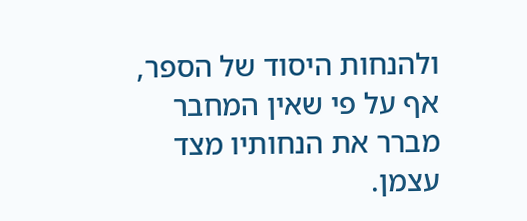ולהנחות היסוד של הספר, אף על פי שאין המחבר מברר את הנחותיו מצד עצמן.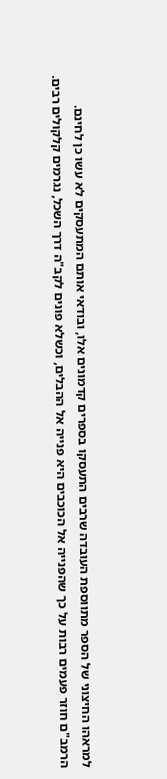למראהו החיצוני של הספר מתווספת העובדה שרבים התעסקו בספרים קדמונים אלו, ובודאי אותם המתעסקים לא עשו כן לחינם.
הרמב"ם חוזר פעמים רבות על כך שהפנייה אל הכוכבים היא פנייה אל ההבלים, וכשלא פונים לקב"ה דרך השכל, נגרמים קלקולים רבים.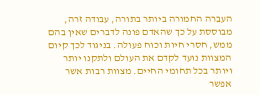העבֵרה החמורה ביותר בתורה, עבודה זרה, מבוססת על כך שהאדם פונה לדברים שאין בהם ממש, חסרי חיות וכוח פעולה. בניגוד לכך קיום המצוות נועד לקדם את העולם ולתקנו יותר ויותר בכל תחומי החיים. מצוות רבות אשר אפשר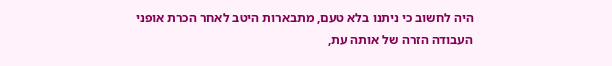היה לחשוב כי ניתנו בלא טעם, מתבארות היטב לאחר הכרת אופני העבודה הזרה של אותה עת,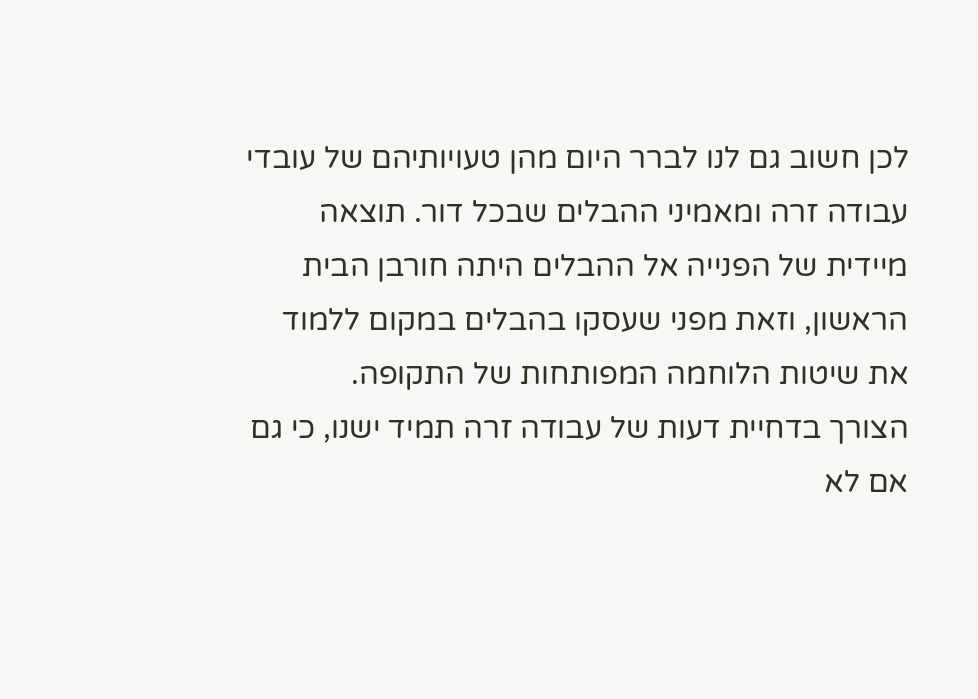לכן חשוב גם לנו לברר היום מהן טעויותיהם של עובדי עבודה זרה ומאמיני ההבלים שבכל דור. תוצאה מיידית של הפנייה אל ההבלים היתה חורבן הבית הראשון, וזאת מפני שעסקו בהבלים במקום ללמוד את שיטות הלוחמה המפותחות של התקופה.
הצורך בדחיית דעות של עבודה זרה תמיד ישנו, כי גם אם לא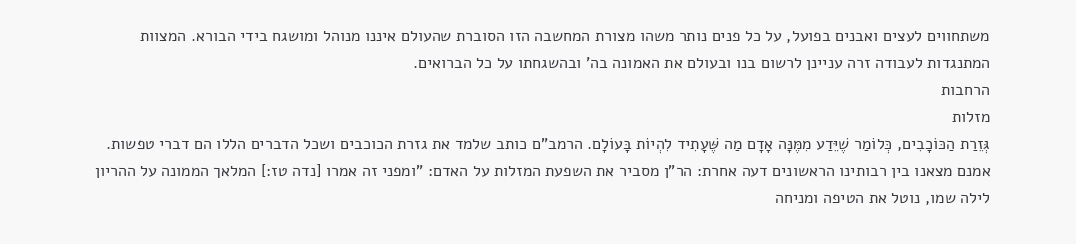משתחווים לעצים ואבנים בפועל, על כל פנים נותר משהו מצורת המחשבה הזו הסוברת שהעולם איננו מנוהל ומושגח בידי הבורא. המצוות המתנגדות לעבודה זרה עניינן לרשום בנו ובעולם את האמונה בה' ובהשגחתו על כל הברואים.
הרחבות
מזלות
גְּזֵרַת הַכּוֹכָבִים, כְּלוֹמַר שֶׁיֵּדַע מִמֶּנָּה אָדָם מַה שֶּׁעָתִיד לִהְיוֹת בָּעוֹלָם. הרמב"ם כותב שלמד את גזרת הכוכבים ושכל הדברים הללו הם דברי טפשות. אמנם מצאנו בין רבותינו הראשונים דעה אחרת: הר"ן מסביר את השפעת המזלות על האדם: "ומפני זה אמרו [נדה טז:] המלאך הממונה על ההריון לילה שמו, נוטל את הטיפה ומניחה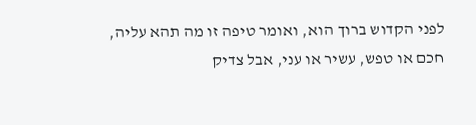לפני הקדוש ברוך הוא, ואומר טיפה זו מה תהא עליה, חכם או טפש, עשיר או עני, אבל צדיק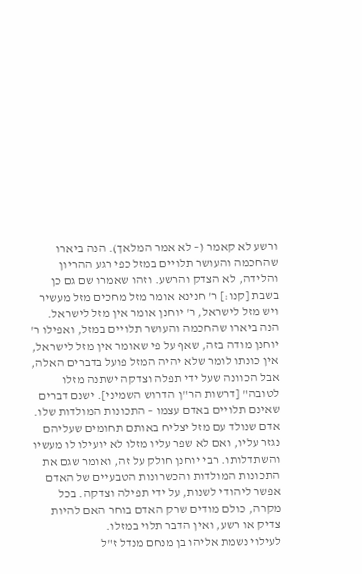ורשע לא קאמר (– לא אמר המלאך). הנה ביארו שהחכמה והעושר תלויים במזל כפי רגע ההריון והלידה, לא הצדק והרשע. וזהו שאמרו שם גם כן בשבת [קנו:] ר' חנינא אומר מזל מחכים מזל מעשיר ויש מזל לישראל, ר' יוחנן אומר אין מזל לישראל. הנה ביארו שהחכמה והעושר תלויים במזל, ואפילו ר' יוחנן מודה בזה, שאף על פי שאומר אין מזל לישראל, אין כונתו לומר שלא יהיה המזל פועל בדברים האלה, אבל הכוונה שעל ידי תפלה וצדקה ישתנה מזלו לטובה" [דרשות הר"ן הדרוש השמיני]. ישנם דברים שאינם תלויים באדם עצמו – התכונות המולדות שלו. אדם שנולד עם מזל יצליח באותם תחומים שעליהם נגזר עליו, ואם לא שפר עליו מזלו לא יועילו לו מעשיו והשתדלותו. רבי יוחנן חולק על זה, ואומר שגם את התכונות המולדות והכשרונות הטבעיים של האדם אפשר ליהודי לשנות, על ידי תפילה וצדקה. בכל מקרה, כולם מודים שרק האדם בוחר האם להיות צדיק או רשע, ואין הדבר תלוי במזלו.
לעילוי נשמת אליהו בן מנחם מנדל ז"ל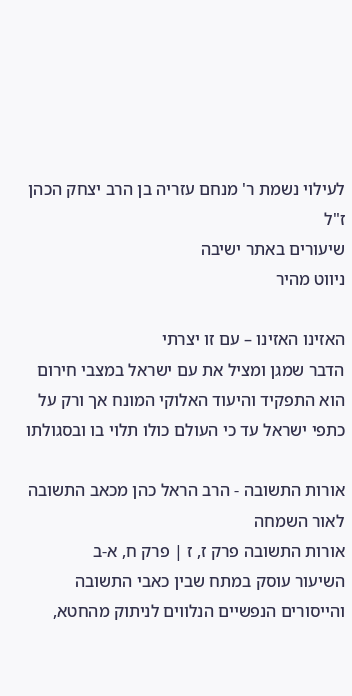לעילוי נשמת ר' מנחם עזריה בן הרב יצחק הכהן ז"ל
שיעורים באתר ישיבה
ניווט מהיר

האזינו האזינו – עם זו יצרתי
הדבר שמגן ומציל את עם ישראל במצבי חירום הוא התפקיד והיעוד האלוקי המונח אך ורק על כתפי ישראל עד כי העולם כולו תלוי בו ובסגולתו

אורות התשובה - הרב הראל כהן מכאב התשובה לאור השמחה
אורות התשובה פרק ז, ז | פרק ח, א-ב
השיעור עוסק במתח שבין כאבי התשובה והייסורים הנפשיים הנלווים לניתוק מהחטא,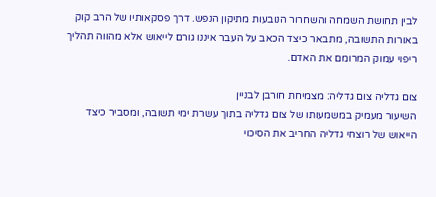לבין תחושת השמחה והשחרור הנובעות מתיקון הנפש. דרך פסקאותיו של הרב קוק באורות התשובה, מתבאר כיצד הכאב על העבר איננו גורם לייאוש אלא מהווה תהליך ריפוי עמוק המרומם את האדם.

צום גדליה צום גדליה: מצמיחת חורבן לבניין
השיעור מעמיק במשמעותו של צום גדליה בתוך עשרת ימי תשובה, ומסביר כיצד הייאוש של רוצחי גדליה החריב את הסיכוי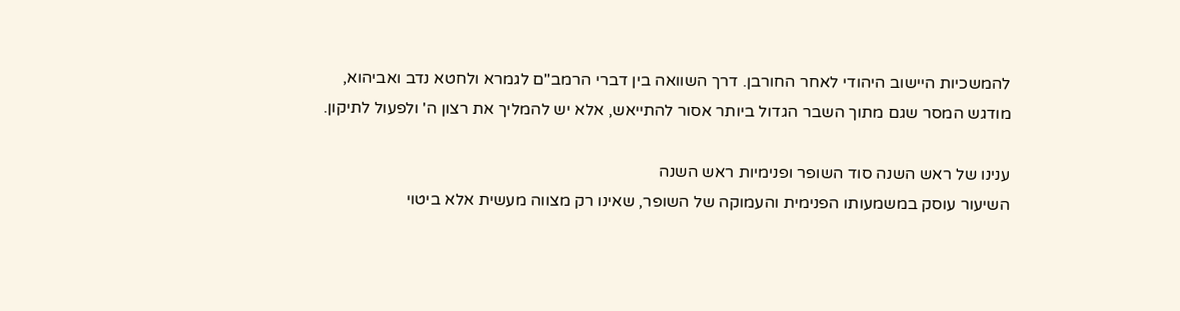להמשכיות היישוב היהודי לאחר החורבן. דרך השוואה בין דברי הרמב"ם לגמרא ולחטא נדב ואביהוא, מודגש המסר שגם מתוך השבר הגדול ביותר אסור להתייאש, אלא יש להמליך את רצון ה' ולפעול לתיקון.

ענינו של ראש השנה סוד השופר ופנימיות ראש השנה
השיעור עוסק במשמעותו הפנימית והעמוקה של השופר, שאינו רק מצווה מעשית אלא ביטוי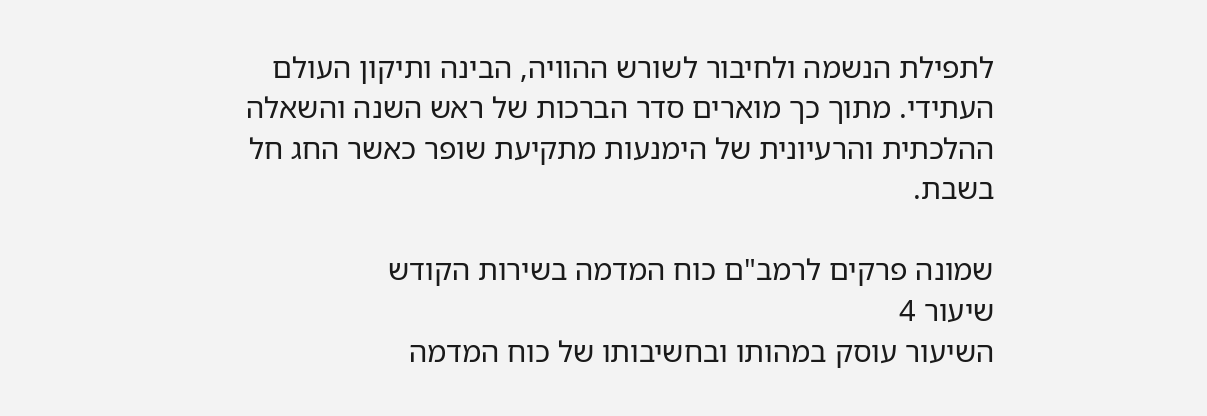לתפילת הנשמה ולחיבור לשורש ההוויה, הבינה ותיקון העולם העתידי. מתוך כך מוארים סדר הברכות של ראש השנה והשאלה ההלכתית והרעיונית של הימנעות מתקיעת שופר כאשר החג חל בשבת.

שמונה פרקים לרמב"ם כוח המדמה בשירות הקודש
שיעור 4
השיעור עוסק במהותו ובחשיבותו של כוח המדמה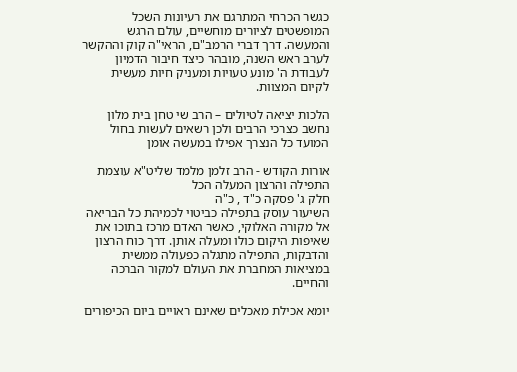כגשר הכרחי המתרגם את רעיונות השכל המופשטים לציורים מוחשיים, עולם הרגש והמעשה. דרך דברי הרמב"ם, הראי"ה קוק וההקשר לערב ראש השנה, מובהר כיצד חיבור הדמיון לעבודת ה' מונע טעויות ומעניק חיות מעשית לקיום המצוות.

הלכות יציאה לטיולים – הרב שי טחן בית מלון נחשב כצרכי הרבים ולכן רשאים לעשות בחול המועד כל הנצרך אפילו במעשה אומן

אורות הקודש - הרב זלמן מלמד שליט"א עוצמת התפילה והרצון המעלה הכל
חלק ג' פסקה כ"ד , כ"ה
השיעור עוסק בתפילה כביטוי לכמיהת כל הבריאה אל מקורה האלוקי, כאשר האדם מרכז בתוכו את שאיפות היקום כולו ומעלה אותן. דרך כוח הרצון והדבקות, התפילה מתגלה כפעולה ממשית במציאות המחברת את העולם למקור הברכה והחיים.

יומא אכילת מאכלים שאינם ראויים ביום הכיפורים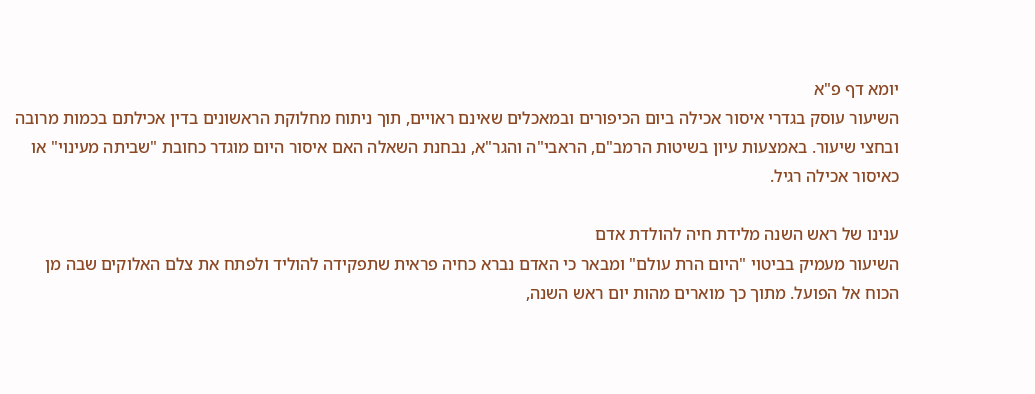יומא דף פ"א
השיעור עוסק בגדרי איסור אכילה ביום הכיפורים ובמאכלים שאינם ראויים, תוך ניתוח מחלוקת הראשונים בדין אכילתם בכמות מרובה ובחצי שיעור. באמצעות עיון בשיטות הרמב"ם, הראבי"ה והגר"א, נבחנת השאלה האם איסור היום מוגדר כחובת "שביתה מעינוי" או כאיסור אכילה רגיל.

ענינו של ראש השנה מלידת חיה להולדת אדם
השיעור מעמיק בביטוי "היום הרת עולם" ומבאר כי האדם נברא כחיה פראית שתפקידה להוליד ולפתח את צלם האלוקים שבה מן הכוח אל הפועל. מתוך כך מוארים מהות יום ראש השנה,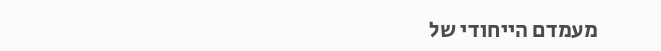מעמדם הייחודי של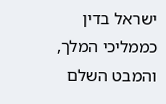ישראל בדין כממליכי המלך, והמבט השלם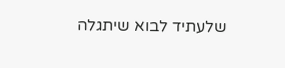שלעתיד לבוא שיתגלה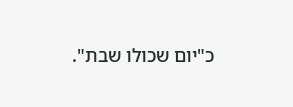כ"יום שכולו שבת".